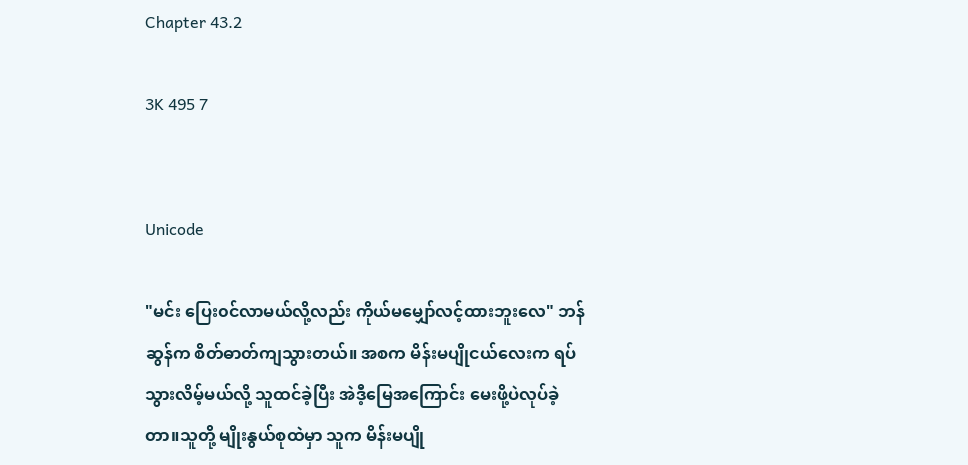Chapter 43.2

3K 495 7


Unicode

"မင်း ပြေး၀င်လာမယ်လို့လည်း ကိုယ်မမျှော်လင့်ထားဘူးလေ" ဘန်ဆွန်က စိတ်ဓာတ်ကျသွားတယ်။ အစက မိန်းမပျိုငယ်လေးက ရပ်သွားလိမ့်မယ်လို့ သူထင်ခဲ့ပြီး အဲဒီ့မြေအကြောင်း မေးဖို့ပဲလုပ်ခဲ့တာ။သူတို့ မျိုးနွယ်စုထဲမှာ သူက မိန်းမပျို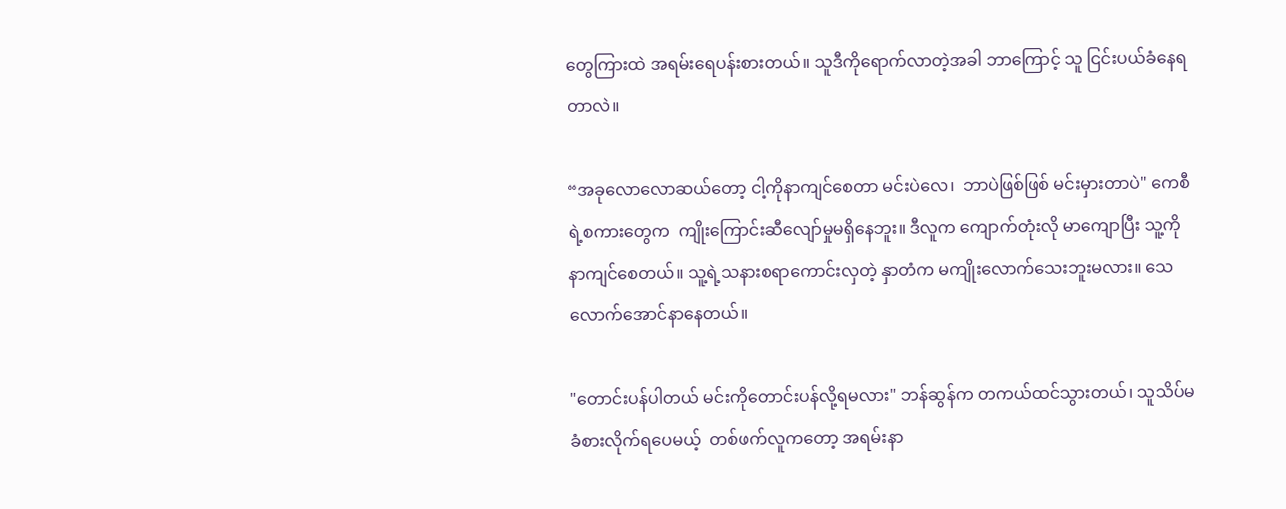တွေကြားထဲ အရမ်းရေပန်းစားတယ်။ သူဒီကိုရောက်လာတဲ့အခါ ဘာကြောင့် သူ ငြင်းပယ်ခံနေရတာလဲ။

“အခုလောလောဆယ်တော့ ငါ့ကိုနာကျင်စေတာ မင်းပဲလေ၊  ဘာပဲဖြစ်ဖြစ် မင်းမှားတာပဲ" ကေစီရဲ့စကားတွေက  ကျိုးကြောင်းဆီလျော်မှုမရှိနေဘူး။ ဒီလူက ကျောက်တုံးလို မာကျောပြီး သူ့ကို နာကျင်စေတယ်။ သူ့ရဲ့သနားစရာကောင်းလှတဲ့ နှာတံက မကျိုးလောက်သေးဘူးမလား။ သေလောက်အောင်နာနေတယ်။

"တောင်းပန်ပါတယ် မင်းကိုတောင်းပန်လို့ရမလား" ဘန်ဆွန်က တကယ်ထင်သွားတယ်၊ သူသိပ်မခံစားလိုက်ရပေမယ့်  တစ်ဖက်လူကတော့ အရမ်းနာ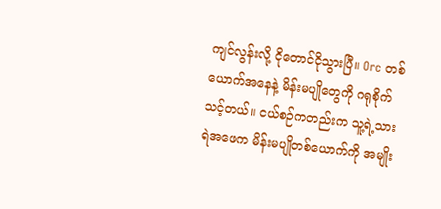ကျင်လွန်းလို့ ငိုတောင်ငိုသွားပြီ။ Orc တစ်ယောက်အနေနဲ့ မိန်းမပျိုတွေကို ဂရုစိုက်သင့်တယ်။ ငယ်စဉ်ကတည်းက သူ့ရဲ့သားရဲအဖေက မိန်းမပျိုတစ်ယောက်ကို အမျိုး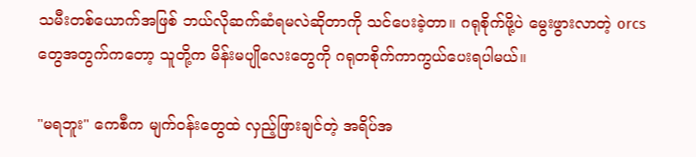သမီးတစ်ယောက်အဖြစ် ဘယ်လိုဆက်ဆံရမလဲဆိုတာကို သင်ပေးခဲ့တာ။ ဂရုစိုက်ဖို့ပဲ မွေးဖွားလာတဲ့ orcs တွေအတွက်ကတော့ သူတို့က မိန်းမပျိုလေးတွေကို ဂရုတစိုက်ကာကွယ်ပေးရပါမယ်။

"မရဘူး" ကေစီက မျက်၀န်းတွေထဲ လှည့်ဖြားချင်တဲ့ အရိပ်အ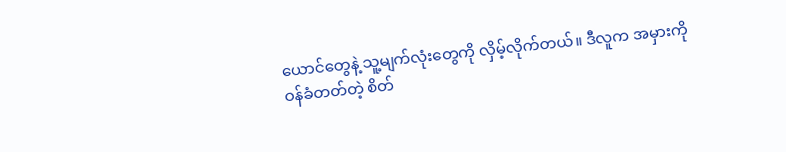ယောင်တွေနဲ့ သူ့မျက်လုံးတွေကို လှိမ့်လိုက်တယ်။ ဒီလူက အမှားကို ဝန်ခံတတ်တဲ့ စိတ်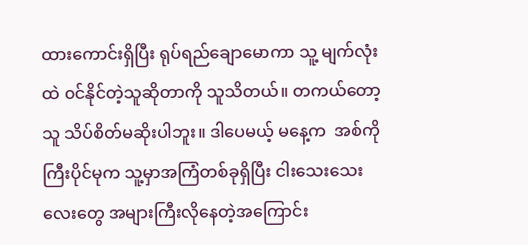ထားကောင်းရှိပြီး ရုပ်ရည်ချောမောကာ သူ့ မျက်လုံးထဲ ၀င်နိုင်တဲ့သူဆိုတာကို သူသိတယ်။ တကယ်တော့ သူ သိပ်စိတ်မဆိုးပါဘူး။ ဒါပေမယ့် မနေ့က  အစ်ကိုကြီးပိုင်မုက သူ့မှာအကြံတစ်ခုရှိပြီး ငါးသေးသေးလေးတွေ အများကြီးလိုနေတဲ့အကြောင်း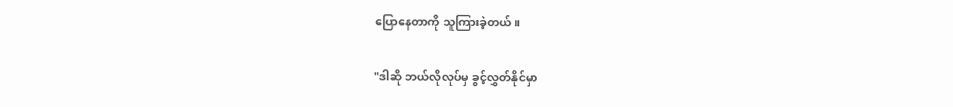ပြောနေတာကို သူကြားခဲ့တယ်။

"ဒါဆို ဘယ်လိုလုပ်မှ ခွင့်လွှတ်နိုင်မှာ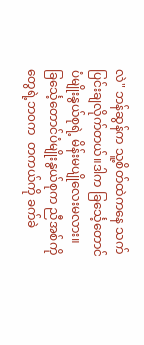လဲ" ဘန်ဆွန်က သူ့စိတ်ထဲကနေ သက်ပြင်းချလိုက်တယ်။ဒါက ခြင်္သေ့တောင်ပံမျိုးနွယ်စုရဲ့ မိန်းမပျိုလေးမလား။ ခြင်္သေ့တောင်ပံမျိုးနွယ်စုက ညီအစ်ကိုတွေရဲ့ဘ၀က  တကယ်ကို ခက်ခဲ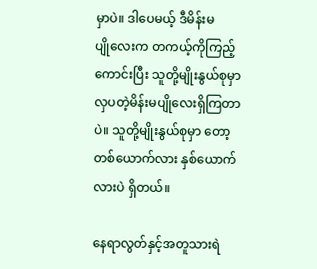မှာပဲ။ ဒါပေမယ့် ဒီမိန်းမပျို‌လေးက တကယ့်ကိုကြည့်ကောင်းပြီး သူတို့မျိုးနွယ်စုမှာ လှပတဲ့မိန်းမပျိုလေးရှိကြတာပဲ။ သူတို့မျိုးနွယ်စုမှာ တော့ တစ်ယောက်လား နှစ်ယောက်လားပဲ ရှိတယ်။

နေရာလွတ်နှင့်အတူသားရဲ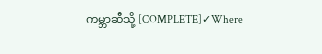ကမ္ဘာဆီသို့ [COMPLETE]✓Where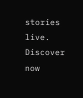stories live. Discover now